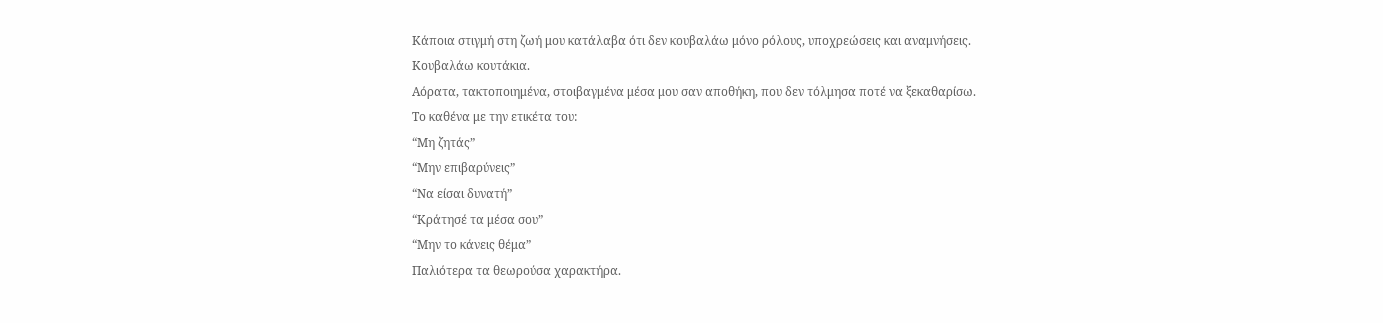Κάποια στιγμή στη ζωή μου κατάλαβα ότι δεν κουβαλάω μόνο ρόλους, υποχρεώσεις και αναμνήσεις.
Κουβαλάω κουτάκια.
Αόρατα, τακτοποιημένα, στοιβαγμένα μέσα μου σαν αποθήκη, που δεν τόλμησα ποτέ να ξεκαθαρίσω.
Το καθένα με την ετικέτα του:
“Μη ζητάς”
“Μην επιβαρύνεις”
“Να είσαι δυνατή”
“Κράτησέ τα μέσα σου”
“Μην το κάνεις θέμα”
Παλιότερα τα θεωρούσα χαρακτήρα.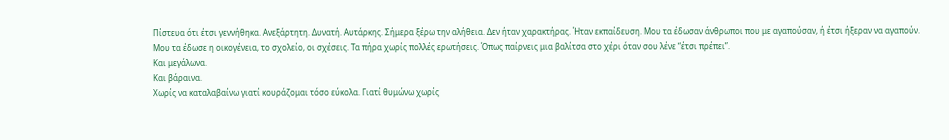Πίστευα ότι έτσι γεννήθηκα. Ανεξάρτητη. Δυνατή. Αυτάρκης. Σήμερα ξέρω την αλήθεια. Δεν ήταν χαρακτήρας. Ήταν εκπαίδευση. Μου τα έδωσαν άνθρωποι που με αγαπούσαν, ή έτσι ήξεραν να αγαπούν. Μου τα έδωσε η οικογένεια, το σχολείο, οι σχέσεις. Τα πήρα χωρίς πολλές ερωτήσεις. Όπως παίρνεις μια βαλίτσα στο χέρι όταν σου λένε “έτσι πρέπει”.
Και μεγάλωνα.
Και βάραινα.
Χωρίς να καταλαβαίνω γιατί κουράζομαι τόσο εύκολα. Γιατί θυμώνω χωρίς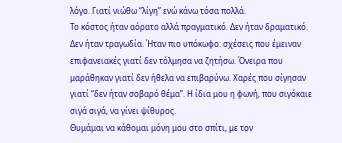λόγο. Γιατί νιώθω “λίγη” ενώ κάνω τόσα πολλά.
Το κόστος ήταν αόρατο αλλά πραγματικό. Δεν ήταν δραματικό. Δεν ήταν τραγωδία. Ήταν πιο υπόκωφο: σχέσεις που έμειναν επιφανειακές γιατί δεν τόλμησα να ζητήσω. Όνειρα που μαράθηκαν γιατί δεν ήθελα να επιβαρύνω. Χαρές που σίγησαν γιατί “δεν ήταν σοβαρό θέμα”. Η ίδια μου η φωνή, που σιγόκαιε σιγά σιγά, να γίνει ψίθυρος.
Θυμάμαι να κάθομαι μόνη μου στο σπίτι, με τον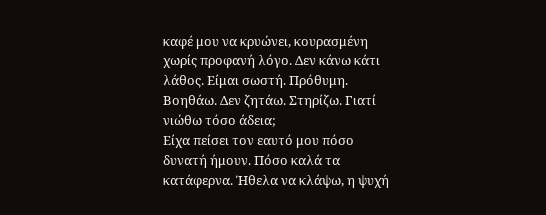καφέ μου να κρυώνει, κουρασμένη χωρίς προφανή λόγο. Δεν κάνω κάτι λάθος. Είμαι σωστή. Πρόθυμη. Βοηθάω. Δεν ζητάω. Στηρίζω. Γιατί νιώθω τόσο άδεια;
Είχα πείσει τον εαυτό μου πόσο δυνατή ήμουν. Πόσο καλά τα κατάφερνα. Ήθελα να κλάψω, η ψυχή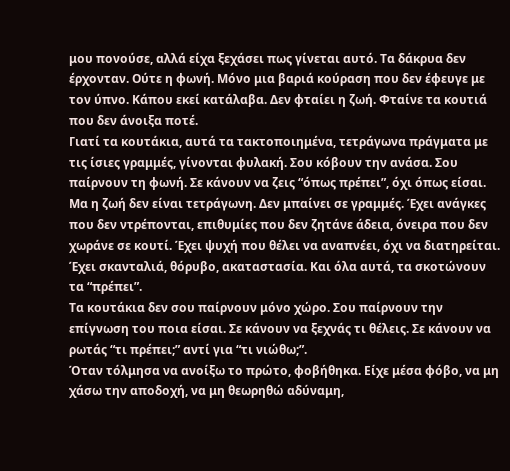μου πονούσε, αλλά είχα ξεχάσει πως γίνεται αυτό. Τα δάκρυα δεν έρχονταν. Ούτε η φωνή. Μόνο μια βαριά κούραση που δεν έφευγε με τον ύπνο. Κάπου εκεί κατάλαβα. Δεν φταίει η ζωή. Φταίνε τα κουτιά που δεν άνοιξα ποτέ.
Γιατί τα κουτάκια, αυτά τα τακτοποιημένα, τετράγωνα πράγματα με τις ίσιες γραμμές, γίνονται φυλακή. Σου κόβουν την ανάσα. Σου παίρνουν τη φωνή. Σε κάνουν να ζεις “όπως πρέπει”, όχι όπως είσαι.
Μα η ζωή δεν είναι τετράγωνη. Δεν μπαίνει σε γραμμές. Έχει ανάγκες που δεν ντρέπονται, επιθυμίες που δεν ζητάνε άδεια, όνειρα που δεν χωράνε σε κουτί. Έχει ψυχή που θέλει να αναπνέει, όχι να διατηρείται. Έχει σκανταλιά, θόρυβο, ακαταστασία. Και όλα αυτά, τα σκοτώνουν τα “πρέπει”.
Τα κουτάκια δεν σου παίρνουν μόνο χώρο. Σου παίρνουν την επίγνωση του ποια είσαι. Σε κάνουν να ξεχνάς τι θέλεις. Σε κάνουν να ρωτάς “τι πρέπει;” αντί για “τι νιώθω;”.
Όταν τόλμησα να ανοίξω το πρώτο, φοβήθηκα. Είχε μέσα φόβο, να μη χάσω την αποδοχή, να μη θεωρηθώ αδύναμη,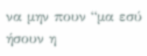να μην πουν “μα εσύ ήσουν η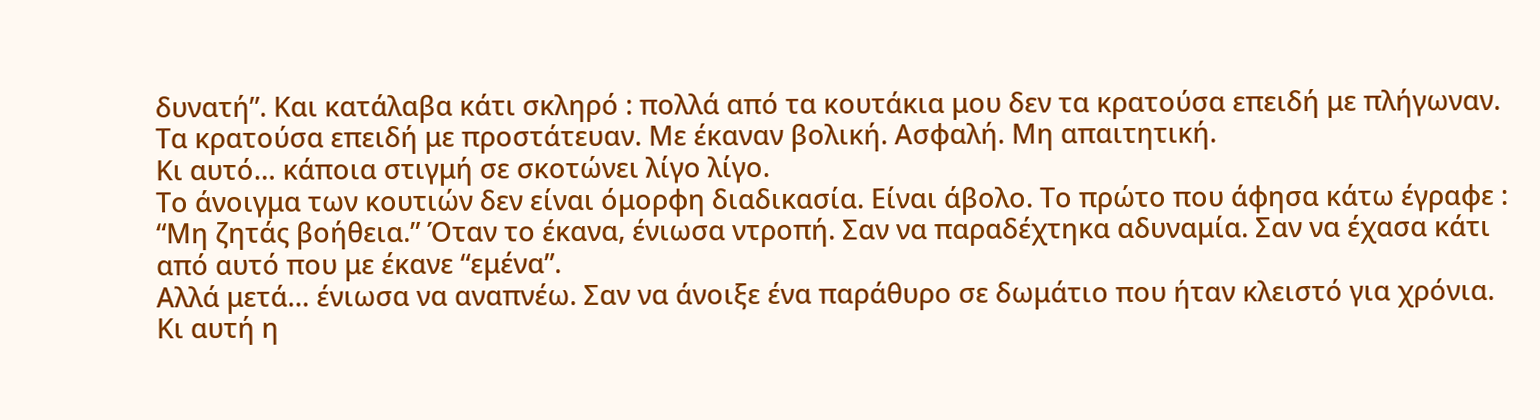δυνατή”. Και κατάλαβα κάτι σκληρό : πολλά από τα κουτάκια μου δεν τα κρατούσα επειδή με πλήγωναν. Τα κρατούσα επειδή με προστάτευαν. Με έκαναν βολική. Ασφαλή. Μη απαιτητική.
Κι αυτό… κάποια στιγμή σε σκοτώνει λίγο λίγο.
Το άνοιγμα των κουτιών δεν είναι όμορφη διαδικασία. Είναι άβολο. Το πρώτο που άφησα κάτω έγραφε : “Μη ζητάς βοήθεια.” Όταν το έκανα, ένιωσα ντροπή. Σαν να παραδέχτηκα αδυναμία. Σαν να έχασα κάτι από αυτό που με έκανε “εμένα”.
Αλλά μετά… ένιωσα να αναπνέω. Σαν να άνοιξε ένα παράθυρο σε δωμάτιο που ήταν κλειστό για χρόνια. Κι αυτή η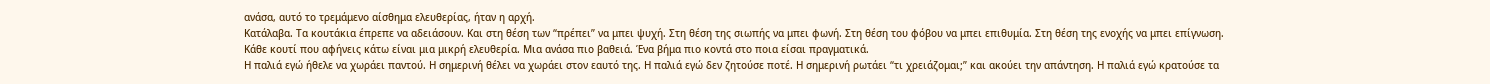ανάσα, αυτό το τρεμάμενο αίσθημα ελευθερίας, ήταν η αρχή.
Κατάλαβα. Τα κουτάκια έπρεπε να αδειάσουν. Και στη θέση των “πρέπει” να μπει ψυχή. Στη θέση της σιωπής να μπει φωνή. Στη θέση του φόβου να μπει επιθυμία. Στη θέση της ενοχής να μπει επίγνωση.
Κάθε κουτί που αφήνεις κάτω είναι μια μικρή ελευθερία. Μια ανάσα πιο βαθειά. Ένα βήμα πιο κοντά στο ποια είσαι πραγματικά.
Η παλιά εγώ ήθελε να χωράει παντού. Η σημερινή θέλει να χωράει στον εαυτό της. Η παλιά εγώ δεν ζητούσε ποτέ. Η σημερινή ρωτάει “τι χρειάζομαι;” και ακούει την απάντηση. Η παλιά εγώ κρατούσε τα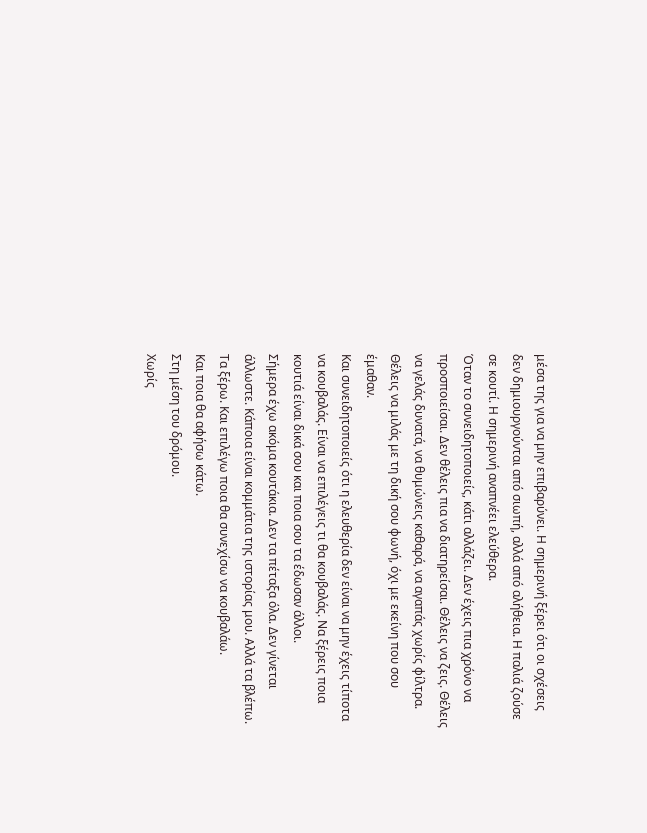μέσα της για να μην επιβαρύνει. Η σημερινή ξέρει ότι οι σχέσεις δεν δημιουργούνται από σιωπή, αλλά από αλήθεια. Η παλιά ζούσε σε κουτί. Η σημερινή αναπνέει ελεύθερα.
Όταν το συνειδητοποιείς, κάτι αλλάζει. Δεν έχεις πια χρόνο να προσποιείσαι. Δεν θέλεις πια να διατηρείσαι. Θέλεις να ζεις. Θέλεις να γελάς δυνατά, να θυμώνεις καθαρά, να αγαπάς χωρίς φίλτρα. Θέλεις να μιλάς με τη δική σου φωνή, όχι με εκείνη που σου έμαθαν.
Και συνειδητοποιείς ότι η ελευθερία δεν είναι να μην έχεις τίποτα να κουβαλάς. Είναι να επιλέγεις τι θα κουβαλάς. Να ξέρεις ποια κουτιά είναι δικά σου και ποια σου τα έδωσαν άλλοι.
Σήμερα έχω ακόμα κουτάκια. Δεν τα πέταξα όλα. Δεν γίνεται άλλωστε. Κάποια είναι κομμάτια της ιστορίας μου. Αλλά τα βλέπω. Τα ξέρω. Και επιλέγω ποια θα συνεχίσω να κουβαλάω.
Και ποια θα αφήσω κάτω.
Στη μέση του δρόμου.
Χωρίς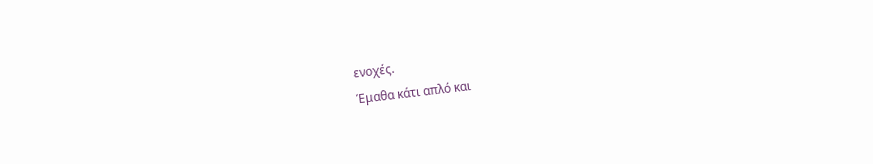ενοχές.
Έμαθα κάτι απλό και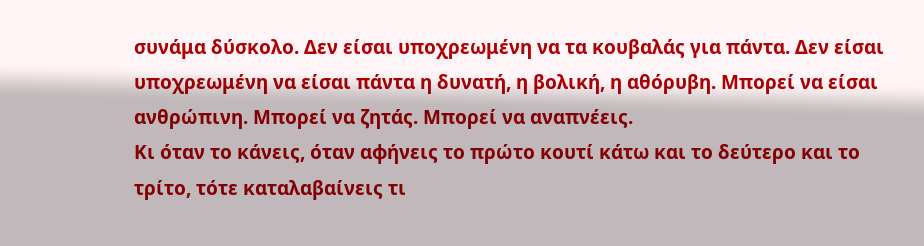συνάμα δύσκολο. Δεν είσαι υποχρεωμένη να τα κουβαλάς για πάντα. Δεν είσαι υποχρεωμένη να είσαι πάντα η δυνατή, η βολική, η αθόρυβη. Μπορεί να είσαι ανθρώπινη. Μπορεί να ζητάς. Μπορεί να αναπνέεις.
Κι όταν το κάνεις, όταν αφήνεις το πρώτο κουτί κάτω και το δεύτερο και το τρίτο, τότε καταλαβαίνεις τι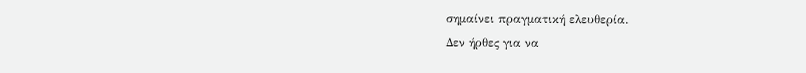σημαίνει πραγματική ελευθερία.
Δεν ήρθες για να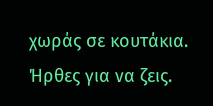χωράς σε κουτάκια.
Ήρθες για να ζεις.